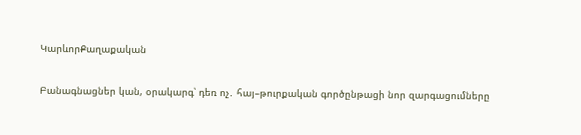ԿարևորՔաղաքական

Բանագնացներ կան, օրակարգ՝ դեռ ոչ․ հայ–թուրքական գործընթացի նոր զարգացումները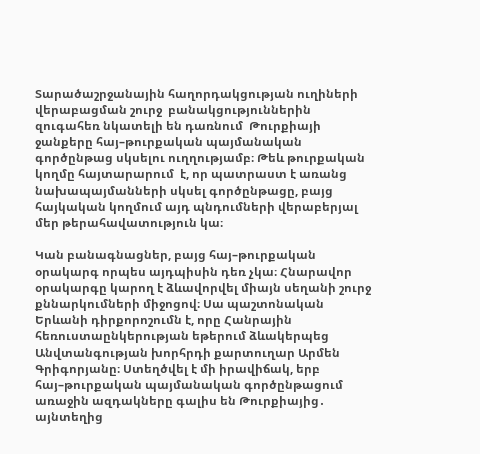Տարածաշրջանային հաղորդակցության ուղիների վերաբացման շուրջ  բանակցություններին զուգահեռ նկատելի են դառնում  Թուրքիայի ջանքերը հայ–թուրքական պայմանական գործընթաց սկսելու ուղղությամբ։ Թեև թուրքական կողմը հայտարարում  է, որ պատրաստ է առանց նախապայմանների սկսել գործընթացը, բայց հայկական կողմում այդ պնդումների վերաբերյալ մեր թերահավատություն կա։

Կան բանագնացներ, բայց հայ–թուրքական օրակարգ որպես այդպիսին դեռ չկա։ Հնարավոր օրակարգը կարող է ձևավորվել միայն սեղանի շուրջ քննարկումների միջոցով։ Սա պաշտոնական Երևանի դիրքորոշումն է, որը Հանրային հեռուստաընկերության եթերում ձևակերպեց Անվտանգության խորհրդի քարտուղար Արմեն Գրիգորյանը։ Ստեղծվել է մի իրավիճակ, երբ հայ–թուրքական պայմանական գործընթացում առաջին ազդակները գալիս են Թուրքիայից․ այնտեղից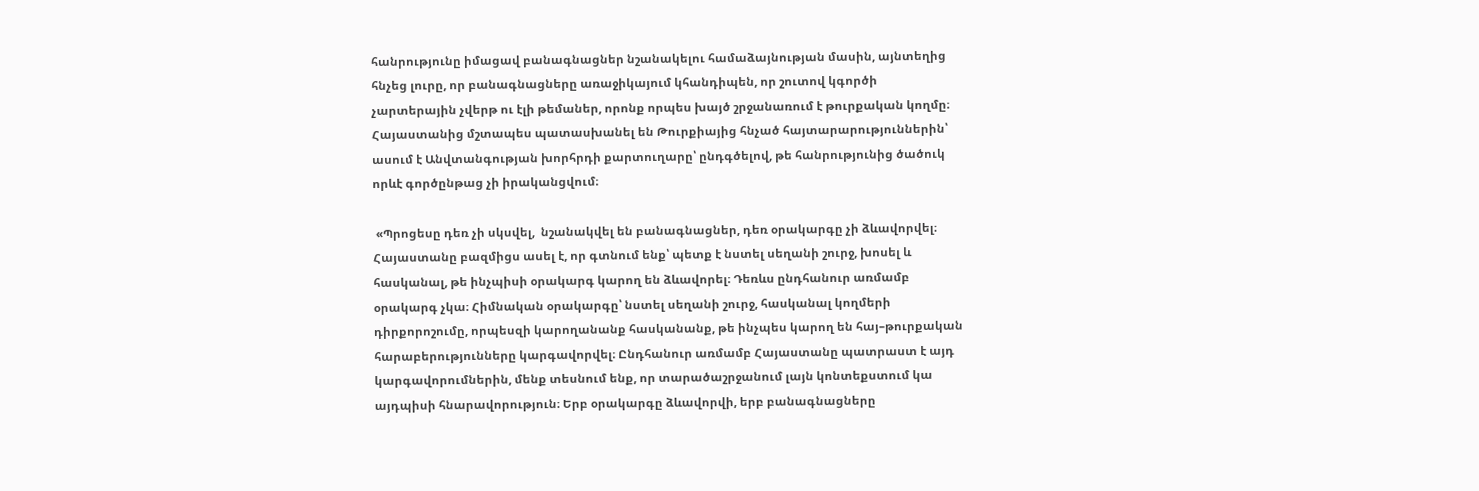հանրությունը իմացավ բանագնացներ նշանակելու համաձայնության մասին, այնտեղից հնչեց լուրը, որ բանագնացները առաջիկայում կհանդիպեն, որ շուտով կգործի չարտերային չվերթ ու էլի թեմաներ, որոնք որպես խայծ շրջանառում է թուրքական կողմը։ Հայաստանից մշտապես պատասխանել են Թուրքիայից հնչած հայտարարություններին՝ ասում է Անվտանգության խորհրդի քարտուղարը՝ ընդգծելով, թե հանրությունից ծածուկ որևէ գործընթաց չի իրականցվում։

 «Պրոցեսը դեռ չի սկսվել,  նշանակվել են բանագնացներ, դեռ օրակարգը չի ձևավորվել։ Հայաստանը բազմիցս ասել է, որ գտնում ենք՝ պետք է նստել սեղանի շուրջ, խոսել և հասկանալ, թե ինչպիսի օրակարգ կարող են ձևավորել։ Դեռևս ընդհանուր առմամբ օրակարգ չկա։ Հիմնական օրակարգը՝ նստել սեղանի շուրջ, հասկանալ կողմերի դիրքորոշումը, որպեսզի կարողանանք հասկանանք, թե ինչպես կարող են հայ–թուրքական հարաբերությունները կարգավորվել։ Ընդհանուր առմամբ Հայաստանը պատրաստ է այդ կարգավորումներին, մենք տեսնում ենք, որ տարածաշրջանում լայն կոնտեքստում կա այդպիսի հնարավորություն։ Երբ օրակարգը ձևավորվի, երբ բանագնացները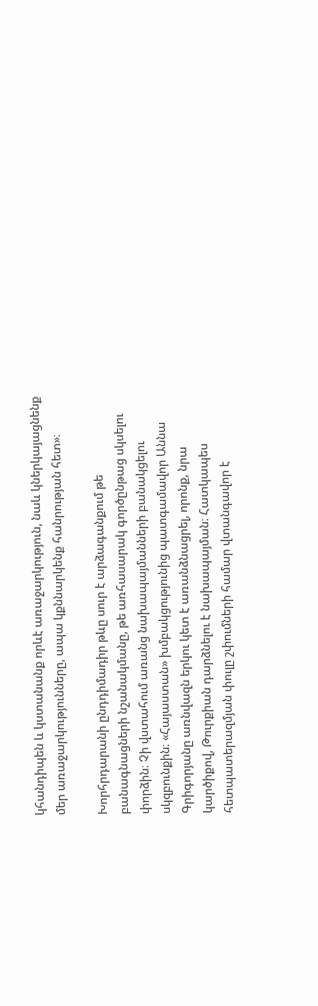կհանդիպեն և կստանանք որևէ առաջարկություն, նաև կներկայացնենք մեր առաջարկությունները, ապա կքննարկենք հանրության հետ»։

Խորհրդարանի ընդդիմադիր թևը սուր է արձագանքում թե բանագնացների նշանակմանը, թե առհասարակ գործընթաց սկսելու փորձին։ Չի վստահում առանց նախապայմանների բանակցելու սկզբունքին։ «Հայաստան» խմբակցությունից պատգամավոր Աննա Գրիգորյանը առնվազն երկու կետ է առանձնացրել, որոնք, նրա  կարծիքով, Թուրքիան դարձնելու է նախապայման։ Հատկապես հետպատերազմյան փուլը շփումների համար վտանգավոր է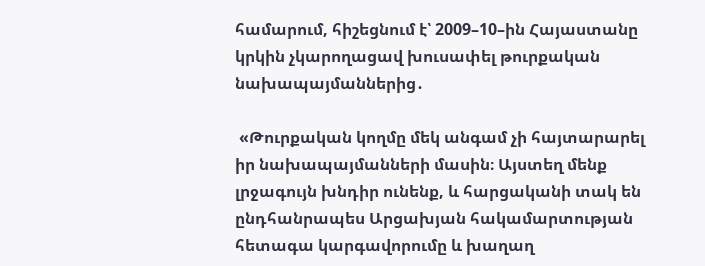համարում, հիշեցնում է՝ 2009–10–ին Հայաստանը կրկին չկարողացավ խուսափել թուրքական նախապայմաններից․

 «Թուրքական կողմը մեկ անգամ չի հայտարարել  իր նախապայմանների մասին։ Այստեղ մենք լրջագույն խնդիր ունենք, և հարցականի տակ են ընդհանրապես Արցախյան հակամարտության հետագա կարգավորումը և խաղաղ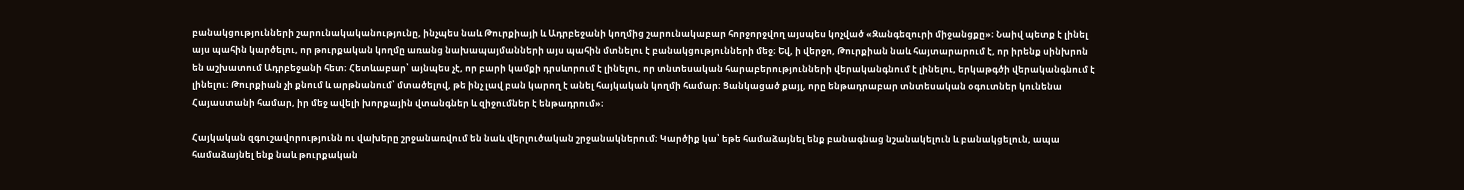բանակցությունների շարունակականությունը, ինչպես նաև Թուրքիայի և Ադրբեջանի կողմից շարունակաբար հորջորջվող այսպես կոչված «Զանգեզուրի միջանցքը»։ Նաիվ պետք է լինել այս պահին կարծելու, որ թուրքական կողմը առանց նախապայմանների այս պահին մտնելու է բանակցությունների մեջ։ Եվ, ի վերջո, Թուրքիան նաև հայտարարում է, որ իրենք սինխրոն են աշխատում Ադրբեջանի հետ։ Հետևաբար՝ այնպես չէ, որ բարի կամքի դրսևորում է լինելու, որ տնտեսական հարաբերությունների վերականգնում է լինելու, երկաթգծի վերականգնում է լինելու։ Թուրքիան չի քնում և արթնանում՝ մտածելով, թե ինչ լավ բան կարող է անել հայկական կողմի համար։ Ցանկացած քայլ, որը ենթադրաբար տնտեսական օգուտներ կունենա  Հայաստանի համար, իր մեջ ավելի խորքային վտանգներ և զիջումներ է ենթադրում»։

Հայկական զգուշավորությունն ու վախերը շրջանառվում են նաև վերլուծական շրջանակներում։ Կարծիք կա՝ եթե համաձայնել ենք բանագնաց նշանակելուն և բանակցելուն, ապա համաձայնել ենք նաև թուրքական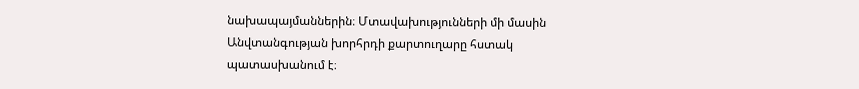նախապայմաններին։ Մտավախությունների մի մասին Անվտանգության խորհրդի քարտուղարը հստակ պատասխանում է։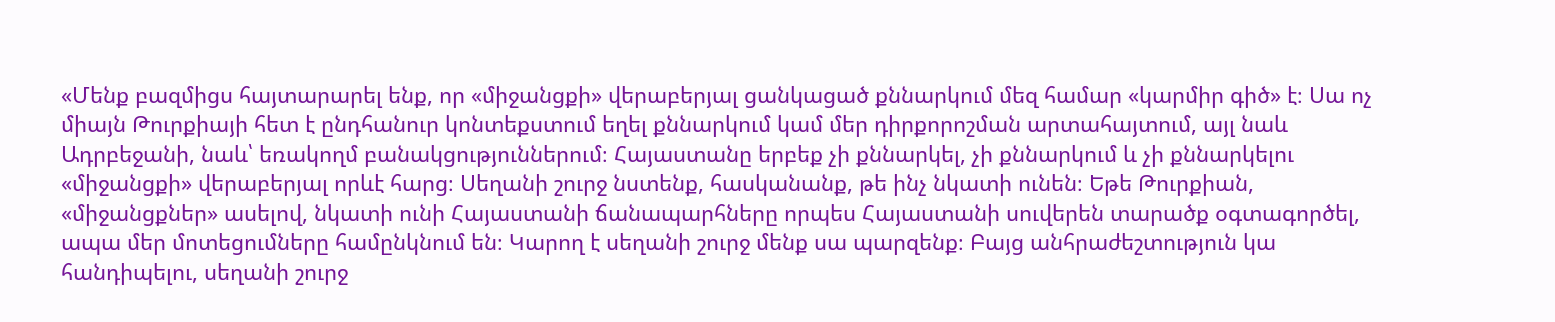«Մենք բազմիցս հայտարարել ենք, որ «միջանցքի» վերաբերյալ ցանկացած քննարկում մեզ համար «կարմիր գիծ» է։ Սա ոչ միայն Թուրքիայի հետ է ընդհանուր կոնտեքստում եղել քննարկում կամ մեր դիրքորոշման արտահայտում, այլ նաև Ադրբեջանի, նաև՝ եռակողմ բանակցություններում։ Հայաստանը երբեք չի քննարկել, չի քննարկում և չի քննարկելու «միջանցքի» վերաբերյալ որևէ հարց։ Սեղանի շուրջ նստենք, հասկանանք, թե ինչ նկատի ունեն։ Եթե Թուրքիան, «միջանցքներ» ասելով, նկատի ունի Հայաստանի ճանապարհները որպես Հայաստանի սուվերեն տարածք օգտագործել, ապա մեր մոտեցումները համընկնում են։ Կարող է սեղանի շուրջ մենք սա պարզենք։ Բայց անհրաժեշտություն կա հանդիպելու, սեղանի շուրջ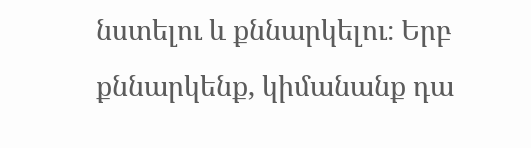նստելու և քննարկելու։ Երբ քննարկենք, կիմանանք դա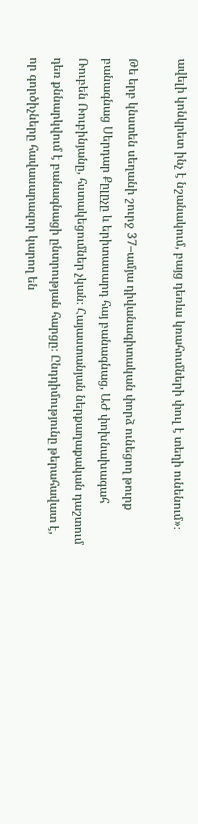ավելի կոնկրետ ինչ է նշանակում, բայց դեռևս կռահումների փուլ է տեղի ունենում»։

Թե երբ կնստեն սեղանի շուրջ 37–ամյա դիվանագիտական փորձ ունեցող թուրք բանագնաց Սերդար Քըլըչը և երիտասարդ հայ բանագնաց, ԱԺ փոխնախագահ Ռուբեն Ռուբինյանը, հստակեցումներ չկան։ Հայաստանյան ներքաղաքական դաշտում դեռ քննարկվում է բանագնացի ընտրության հարցը։ Ընդդիմությունը թերահավատ է, որ գործիչները հավասարազոր կարող են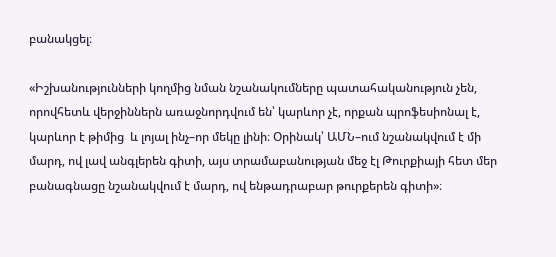բանակցել։

«Իշխանությունների կողմից նման նշանակումները պատահականություն չեն, որովհետև վերջիններն առաջնորդվում են՝ կարևոր չէ, որքան պրոֆեսիոնալ է, կարևոր է թիմից  և լոյալ ինչ–որ մեկը լինի։ Օրինակ՝ ԱՄՆ–ում նշանակվում է մի մարդ, ով լավ անգլերեն գիտի, այս տրամաբանության մեջ էլ Թուրքիայի հետ մեր բանագնացը նշանակվում է մարդ, ով ենթադրաբար թուրքերեն գիտի»։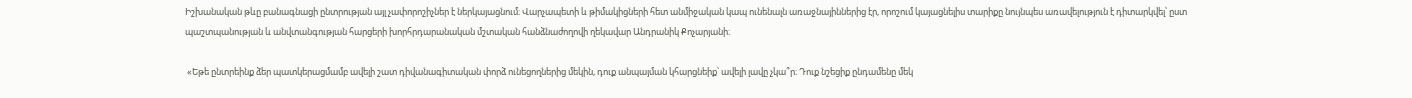Իշխանական թևը բանագնացի ընտրության այլ չափորոշիչներ է ներկայացնում։ Վարչապետի և թիմակիցների հետ անմիջական կապ ունենալն առաջնայիններից էր, որոշում կայացնելիս տարիքը նույնպես առավելություն է դիտարկվել՝ ըստ պաշտպանության և անվտանգության հարցերի խորհրդարանական մշտական հանձնաժողովի ղեկավար Անդրանիկ Քոչարյանի։

 «Եթե ընտրեինք ձեր պատկերացմամբ ավելի շատ դիվանագիտական փորձ ունեցողներից մեկին, դուք անպայման կհարցնեիք՝ ավելի լավը չկա՞ր։ Դուք նշեցիք ընդամենը մեկ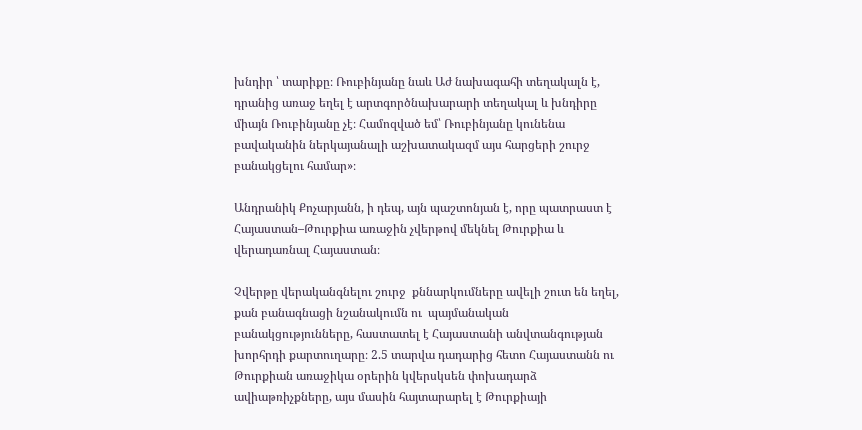խնդիր ՝ տարիքը։ Ռուբինյանը նաև Աժ նախագահի տեղակալն է, դրանից առաջ եղել է արտգործնախարարի տեղակալ և խնդիրը միայն Ռուբինյանը չէ։ Համոզված եմ՝ Ռուբինյանը կունենա բավականին ներկայանալի աշխատակազմ այս հարցերի շուրջ բանակցելու համար»։

Անդրանիկ Քոչարյանն, ի դեպ, այն պաշտոնյան է, որը պատրաստ է Հայաստան–Թուրքիա առաջին չվերթով մեկնել Թուրքիա և վերադառնալ Հայաստան։

Չվերթը վերականգնելու շուրջ  քննարկումները ավելի շուտ են եղել, քան բանագնացի նշանակումն ու  պայմանական բանակցությունները, հաստատել է Հայաստանի անվտանգության խորհրդի քարտուղարը։ 2.5 տարվա դադարից հետո Հայաստանն ու Թուրքիան առաջիկա օրերին կվերսկսեն փոխադարձ ավիաթռիչքները, այս մասին հայտարարել է Թուրքիայի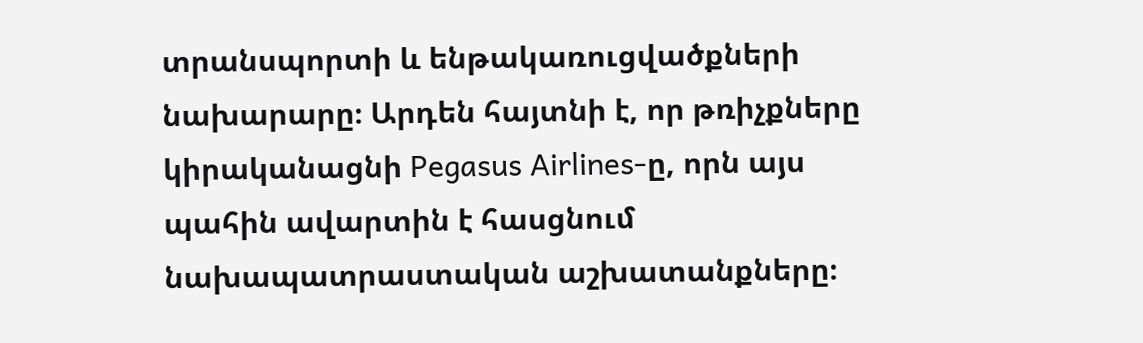տրանսպորտի և ենթակառուցվածքների նախարարը։ Արդեն հայտնի է, որ թռիչքները կիրականացնի Pegasus Airlines-ը, որն այս պահին ավարտին է հասցնում նախապատրաստական աշխատանքները։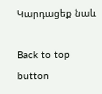Կարդացեք նաև

Back to top button